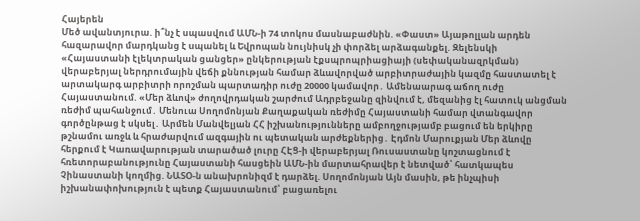Հայերեն
Մեծ ավանտյուրա. ի՞նչ է սպասվում ԱՄՆ-ի 74 տոկոս մասնաբաժնին. «Փաստ» Այաթոլլան արդեն հազարավոր մարդկանց է uպանել և Եվրոպան նույնիսկ չի փորձել արձագանքել. Զելենսկի «Հայաստանի էլեկտրական ցանցեր» ընկերության էքսպրոպրիացիայի (սեփականազրկման) վերաբերյալ ներդրումային վեճի քննության համար ձևավորված արբիտրաժային կազմը հաստատել է արտակարգ արբիտրի որոշման պարտադիր ուժը 20000 կամավոր․ Ամենաարագ աճող ուժը Հայաստանում. «Մեր ձևով» ժողովրդական շարժում Ադրբեջանը զինվում է, մեզանից էլ հատուկ անցման ռեժիմ պահանջում․ Մենուա Սողոմոնյան Քաղաքական ռեժիմը Հայաստանի համար վտանգավոր գործընթաց է սկսել․ Արմեն Մանվելյան ՀՀ իշխանությունները ամբողջությամբ բացում են երկիրը թշնամու առջև և հրաժարվում ազգային ու պետական արժեքներից․ Էդմոն Մարուքյան Մեր ձևովը հերքում է Կառավարության տարածած լուրը ՀԷՑ-ի վերաբերյալ Ռուսաստանը կոշտացնում է հռետորաբանությունը Հայաստանի հասցեին ԱՄՆ-ին մարտահրավեր է նետված՝ հատկապես Չինաստանի կողմից. ՆԱՏՕ-ն անախրոնիզմ է դարձել. Սողոմոնյան Այն մասին, թե ինչպիսի իշխանափոխություն է պետք Հայաստանում՝ բացառելու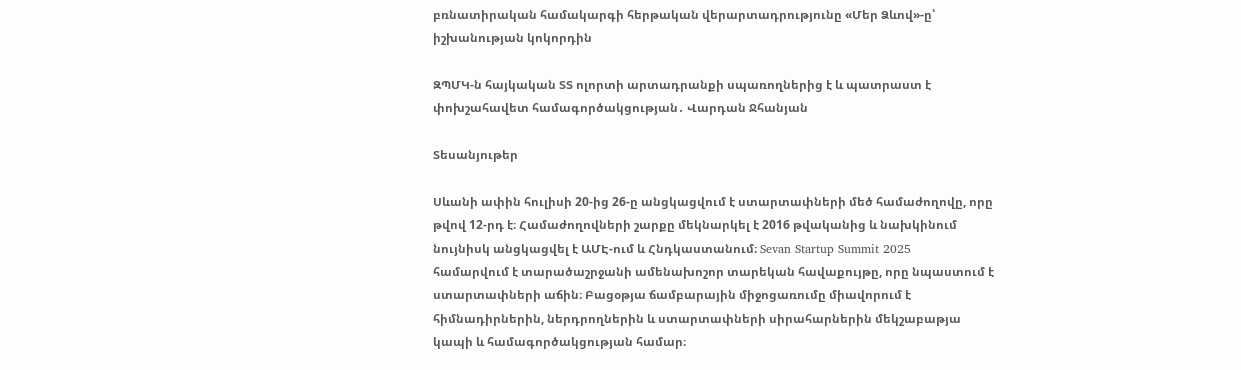բռնատիրական համակարգի հերթական վերարտադրությունը «Մեր Ձևով»-ը՝ իշխանության կոկորդին

ԶՊՄԿ-ն հայկական ՏՏ ոլորտի արտադրանքի սպառողներից է և պատրաստ է փոխշահավետ համագործակցության․ Վարդան Ջհանյան

Տեսանյութեր

Սևանի ափին հուլիսի 20-ից 26-ը անցկացվում է ստարտափների մեծ համաժողովը, որը թվով 12-րդ է։ Համաժողովների շարքը մեկնարկել է 2016 թվականից և նախկինում նույնիսկ անցկացվել է ԱՄԷ-ում և Հնդկաստանում։ Sevan Startup Summit 2025
համարվում է տարածաշրջանի ամենախոշոր տարեկան հավաքույթը, որը նպաստում է ստարտափների աճին։ Բացօթյա ճամբարային միջոցառումը միավորում է հիմնադիրներին, ներդրողներին և ստարտափների սիրահարներին մեկշաբաթյա կապի և համագործակցության համար։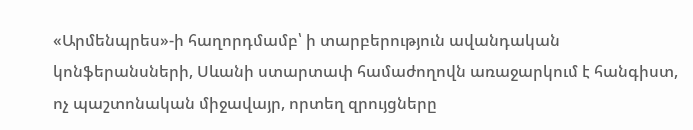«Արմենպրես»-ի հաղորդմամբ՝ ի տարբերություն ավանդական կոնֆերանսների, Սևանի ստարտափ համաժողովն առաջարկում է հանգիստ, ոչ պաշտոնական միջավայր, որտեղ զրույցները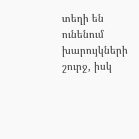տեղի են ունենում խարույկների շուրջ, իսկ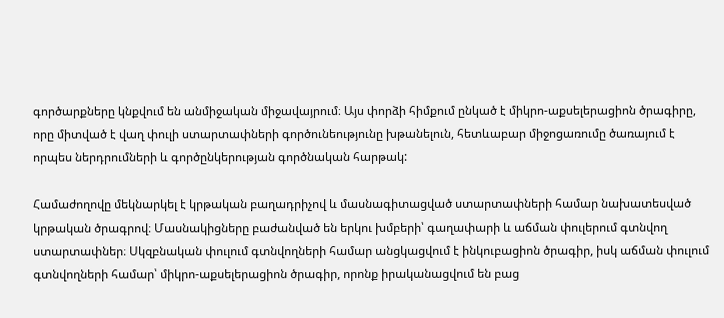գործարքները կնքվում են անմիջական միջավայրում։ Այս փորձի հիմքում ընկած է միկրո-աքսելերացիոն ծրագիրը, որը միտված է վաղ փուլի ստարտափների գործունեությունը խթանելուն, հետևաբար միջոցառումը ծառայում է որպես ներդրումների և գործընկերության գործնական հարթակ:

Համաժողովը մեկնարկել է կրթական բաղադրիչով և մասնագիտացված ստարտափների համար նախատեսված կրթական ծրագրով։ Մասնակիցները բաժանված են երկու խմբերի՝ գաղափարի և աճման փուլերում գտնվող ստարտափներ։ Սկզբնական փուլում գտնվողների համար անցկացվում է ինկուբացիոն ծրագիր, իսկ աճման փուլում գտնվողների համար՝ միկրո-աքսելերացիոն ծրագիր, որոնք իրականացվում են բաց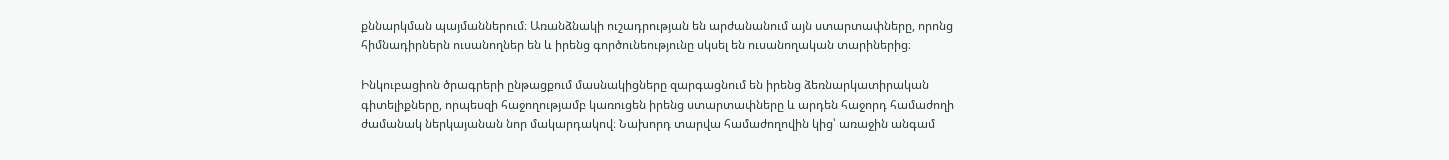քննարկման պայմաններում։ Առանձնակի ուշադրության են արժանանում այն ստարտափները, որոնց հիմնադիրներն ուսանողներ են և իրենց գործունեությունը սկսել են ուսանողական տարիներից։

Ինկուբացիոն ծրագրերի ընթացքում մասնակիցները զարգացնում են իրենց ձեռնարկատիրական գիտելիքները, որպեսզի հաջողությամբ կառուցեն իրենց ստարտափները և արդեն հաջորդ համաժողի ժամանակ ներկայանան նոր մակարդակով։ Նախորդ տարվա համաժողովին կից՝ առաջին անգամ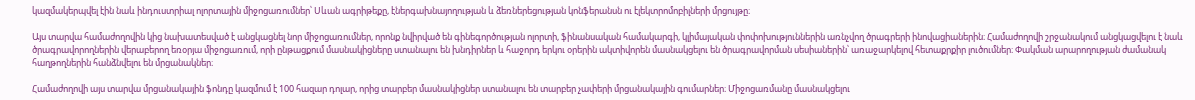կազմակերպվել էին նաև ինդուստրիալ ոլորտային միջոցառումներ՝ Սևան ագրիթեքը, էներգախնայողության և ձեռներեցության կոնֆերանսն ու էլեկտրոմոբիլների մրցույթը։

Այս տարվա համաժողովին կից նախատեսված է անցկացնել նոր միջոցառումներ, որոնք նվիրված են գինեգործության ոլորտի, ֆինանսական համակարգի, կլիմայական փոփոխություններին առնչվող ծրագրերի ինովացիաներին։ Համաժողովի շրջանակում անցկացվելու է նաև ծրագրավորողներին վերաբերող եռօրյա միջոցառում, որի ընթացքում մասնակիցները ստանալու են խնդիրներ և հաջորդ երկու օրերին ակտիվորեն մասնակցելու են ծրագրավորման սեսիաներին՝ առաջարկելով հետաքրքիր լուծումներ։ Փակման արարողության ժամանակ հաղթողներին հանձնվելու են մրցանակներ։

Համաժողովի այս տարվա մրցանակային ֆոնդը կազմում է 100 հազար դոլար, որից տարբեր մասնակիցներ ստանալու են տարբեր չափերի մրցանակային գումարներ։ Միջոցառմանը մասնակցելու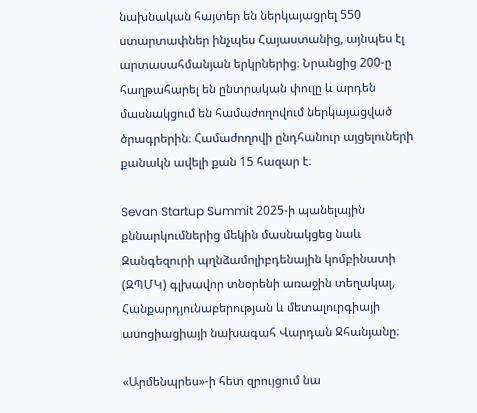նախնական հայտեր են ներկայացրել 550 ստարտափներ ինչպես Հայաստանից, այնպես էլ արտասահմանյան երկրներից։ Նրանցից 200-ը հաղթահարել են ընտրական փուլը և արդեն մասնակցում են համաժողովում ներկայացված ծրագրերին։ Համաժողովի ընդհանուր այցելուների քանակն ավելի քան 15 հազար է։

Sevan Startup Summit 2025-ի պանելային քննարկումներից մեկին մասնակցեց նաև Զանգեզուրի պղնձամոլիբդենային կոմբինատի (ԶՊՄԿ) գլխավոր տնօրենի առաջին տեղակալ, Հանքարդյունաբերության և մետալուրգիայի ասոցիացիայի նախագահ Վարդան Ջհանյանը։

«Արմենպրես»-ի հետ զրույցում նա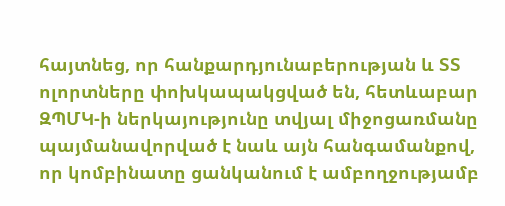հայտնեց, որ հանքարդյունաբերության և ՏՏ ոլորտները փոխկապակցված են, հետևաբար ԶՊՄԿ-ի ներկայությունը տվյալ միջոցառմանը պայմանավորված է նաև այն հանգամանքով, որ կոմբինատը ցանկանում է ամբողջությամբ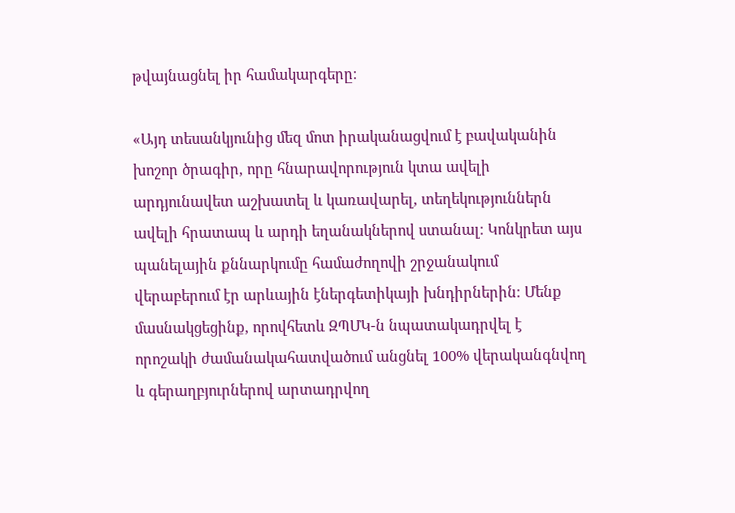թվայնացնել իր համակարգերը։

«Այդ տեսանկյունից մեզ մոտ իրականացվում է բավականին խոշոր ծրագիր, որը հնարավորություն կտա ավելի արդյունավետ աշխատել և կառավարել, տեղեկություններն ավելի հրատապ և արդի եղանակներով ստանալ։ Կոնկրետ այս պանելային քննարկումը համաժողովի շրջանակում վերաբերում էր արևային էներգետիկայի խնդիրներին։ Մենք մասնակցեցինք, որովհետև ԶՊՄԿ-ն նպատակադրվել է որոշակի ժամանակահատվածում անցնել 100% վերականգնվող և գերաղբյուրներով արտադրվող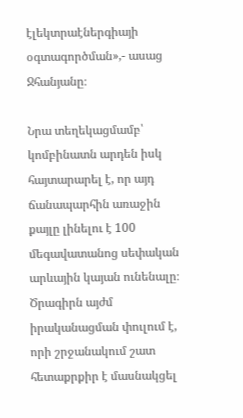էլեկտրաէներգիայի օգտագործման»,- ասաց Ջհանյանը։

Նրա տեղեկացմամբ՝ կոմբինատն արդեն իսկ հայտարարել է, որ այդ ճանապարհին առաջին քայլը լինելու է 100 մեգավատանոց սեփական արևային կայան ունենալը։ Ծրագիրն այժմ իրականացման փուլում է, որի շրջանակում շատ հետաքրքիր է մասնակցել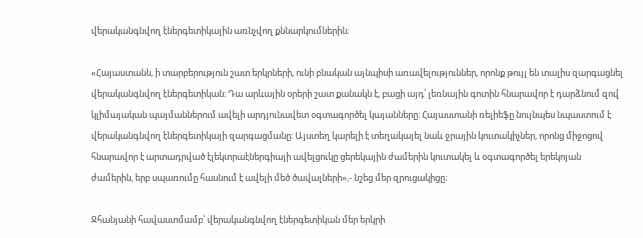վերականգնվող էներգետիկային առնչվող քննարկումներին։

«Հայաստանն, ի տարբերություն շատ երկրների, ունի բնական այնպիսի առավելություններ, որոնք թույլ են տալիս զարգացնել վերականգնվող էներգետիկան։ Դա արևային օրերի շատ քանակն է, բացի այդ՝ լեռնային գոտին հնարավոր է դարձնում զով կլիմայական պայմաններում ավելի արդյունավետ օգտագործել կայանները։ Հայաստանի ռելիեֆը նույնպես նպաստում է վերականգնվող էներգետիկայի զարգացմանը։ Այստեղ կարելի է տեղակայել նաև ջրային կուտակիչներ, որոնց միջոցով հնարավոր է արտադրված էլեկտրաէներգիայի ավելցուկը ցերեկային ժամերին կուտակել և օգտագործել երեկոյան ժամերին, երբ սպառումը հասնում է ավելի մեծ ծավալների»,- նշեց մեր զրուցակիցը։

Ջհանյանի հավաստմամբ՝ վերականգնվող էներգետիկան մեր երկրի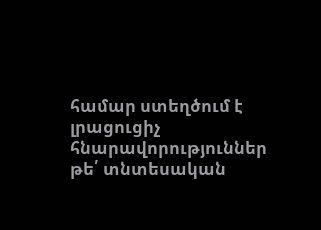համար ստեղծում է լրացուցիչ հնարավորություններ թե՛ տնտեսական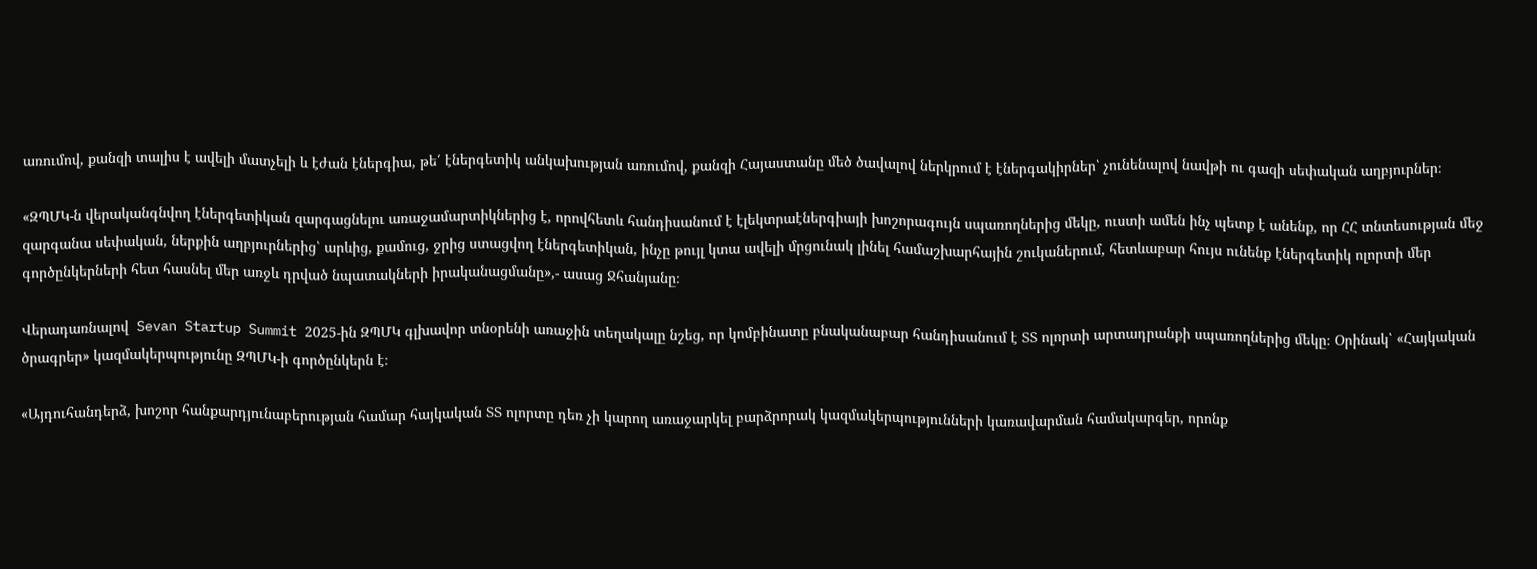առումով, քանզի տալիս է ավելի մատչելի և էժան էներգիա, թե՛ էներգետիկ անկախության առումով, քանզի Հայաստանը մեծ ծավալով ներկրում է էներգակիրներ՝ չունենալով նավթի ու գազի սեփական աղբյուրներ։

«ԶՊՄԿ-ն վերականգնվող էներգետիկան զարգացնելու առաջամարտիկներից է, որովհետև հանդիսանում է էլեկտրաէներգիայի խոշորագույն սպառողներից մեկը, ուստի ամեն ինչ պետք է անենք, որ ՀՀ տնտեսության մեջ զարգանա սեփական, ներքին աղբյուրներից՝ արևից, քամուց, ջրից ստացվող էներգետիկան, ինչը թույլ կտա ավելի մրցունակ լինել համաշխարհային շուկաներում, հետևաբար հույս ունենք էներգետիկ ոլորտի մեր գործընկերների հետ հասնել մեր առջև դրված նպատակների իրականացմանը»,- ասաց Ջհանյանը։

Վերադառնալով  Sevan Startup Summit 2025-ին ԶՊՄԿ գլխավոր տնօրենի առաջին տեղակալը նշեց, որ կոմբինատը բնականաբար հանդիսանում է ՏՏ ոլորտի արտադրանքի սպառողներից մեկը։ Օրինակ՝ «Հայկական ծրագրեր» կազմակերպությունը ԶՊՄԿ-ի գործընկերն է։

«Այդուհանդերձ, խոշոր հանքարդյունաբերության համար հայկական ՏՏ ոլորտը դեռ չի կարող առաջարկել բարձրորակ կազմակերպությունների կառավարման համակարգեր, որոնք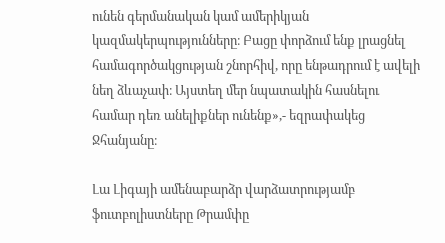ունեն գերմանական կամ ամերիկյան կազմակերպությունները։ Բացը փորձում ենք լրացնել համագործակցության շնորհիվ, որը ենթադրում է ավելի նեղ ձևաչափ։ Այստեղ մեր նպատակին հասնելու համար դեռ անելիքներ ունենք»,- եզրափակեց Ջհանյանը։

Լա Լիգայի ամենաբարձր վարձատրությամբ ֆուտբոլիստները Թրամփը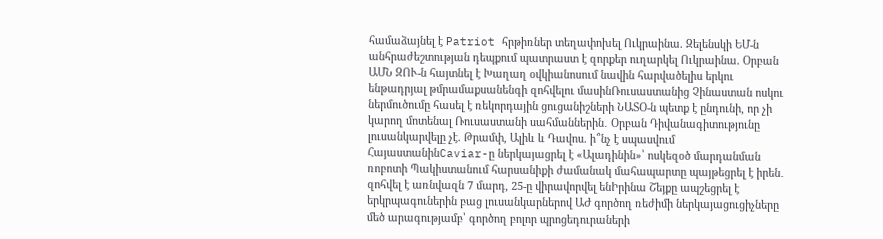համաձայնել է Patriot հրթիռներ տեղափոխել Ուկրաինա. Զելենսկի ԵՄ-ն անհրաժեշտության դեպքում պատրաստ է զորքեր ուղարկել Ուկրաինա. Օրբան ԱՄՆ ԶՈՒ-ն հայտնել է Խաղաղ օվկիանոսում նավին հարվածելիս երկու ենթադրյալ թմրամաքսանենգի զոհվելու մասինՌուսաստանից Չինաստան ոսկու ներմուծումը հասել է ռեկորդային ցուցանիշների ՆԱՏՕ-ն պետք է ընդունի, որ չի կարող մոտենալ Ռուսաստանի սահմաններին․ Օրբան Դիվանագիտությունը լուսանկարվելը չէ. Թրամփ, Ալիև և Դավոս. ի՞նչ է սպասվում ՀայաստանինCaviar-ը ներկայացրել է «Ալադինին»՝ ոսկեզօծ մարդանման ռոբոտի Պակիստանում հարսանիքի ժամանակ մահապարտը պայթեցրել է իրեն․ զոհվել է առնվազն 7 մարդ, 25-ը վիրավորվել ենԻրինա Շեյքը ապշեցրել է երկրպագուներին բաց լուսանկարներով ԱԺ գործող ռեժիմի ներկայացուցիչները մեծ արագությամբ՝ գործող բոլոր պրոցեդուրաների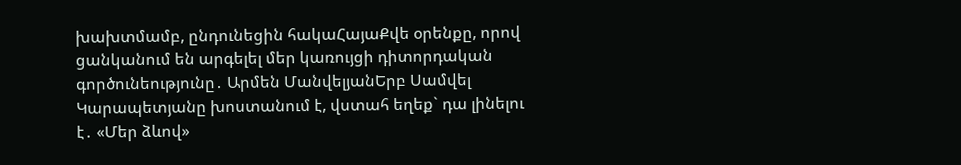խախտմամբ, ընդունեցին հակաՀայաՔվե օրենքը, որով ցանկանում են արգելել մեր կառույցի դիտորդական գործունեությունը․ Արմեն ՄանվելյանԵրբ Սամվել Կարապետյանը խոստանում է, վստահ եղեք` դա լինելու է․ «Մեր ձևով»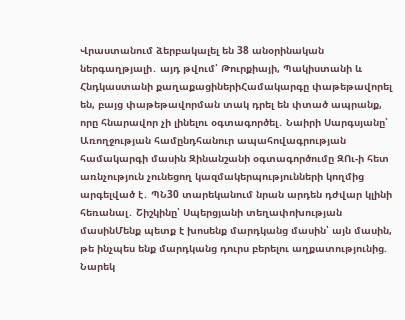Վրաստանում ձերբակալել են 38 անօրինական ներգաղթյալի․ այդ թվում՝ Թուրքիայի, Պակիստանի և Հնդկաստանի քաղաքացիներիՀամակարգը փաթեթավորել են, բայց փաթեթավորման տակ դրել են փտած ապրանք, որը հնարավոր չի լինելու օգտագործել․ Նաիրի Սարգսյանը՝ Առողջության համընդհանուր ապահովագրության համակարգի մասին Զինանշանի օգտագործումը ԶՈւ-ի հետ առնչություն չունեցող կազմակերպությունների կողմից արգելված է․ ՊՆ30 տարեկանում նրան արդեն դժվար կլինի հեռանալ․ Շիշկինը՝ Սպերցյանի տեղափոխության մասինՄենք պետք է խոսենք մարդկանց մասին՝ այն մասին, թե ինչպես ենք մարդկանց դուրս բերելու աղքատությունից. Նարեկ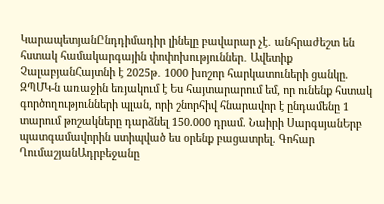ԿարապետյանԸնդդիմադիր լինելը բավարար չէ․ անհրաժեշտ են հստակ համակարգային փոփոխություններ․ Ավետիք ՉալաբյանՀայտնի է 2025թ․ 1000 խոշոր հարկատուների ցանկը. ԶՊՄԿ-ն առաջին եռյակում է Ես հայտարարում եմ, որ ունենք հստակ գործողությունների պլան, որի շնորհիվ հնարավոր է ընդամենը 1 տարում թոշակները դարձնել 150.000 դրամ. Նաիրի ՍարգսյանԵրբ պատգամավորին ստիպված ես օրենք բացատրել. Գոհար ՂումաշյանԱդրբեջանը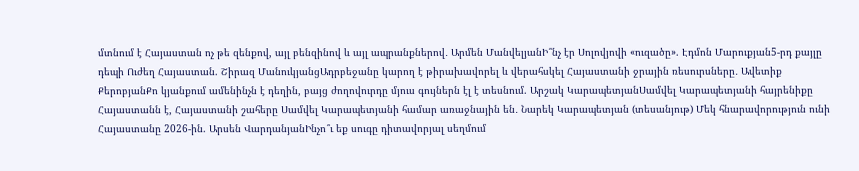մտնում է Հայաստան ոչ թե զենքով, այլ բենզինով և այլ ապրանքներով․ Արմեն ՄանվելյանԻ՞նչ էր Սոլովյովի «ուզածը». Էդմոն Մարուքյան5-րդ քայլը դեպի Ուժեղ Հայաստան. Շիրազ ՄանուկյանցԱդրբեջանը կարող է թիրախավորել և վերահսկել Հայաստանի ջրային ռեսուրսները․ Ավետիք ՔերոբյանՔո կյանքում ամենինչն է դեղին, բայց ժողովուրդը մյուս գույներն էլ է տեսնում. Արշակ ԿարապետյանՍամվել Կարապետյանի հայրենիքը Հայաստանն է, Հայաստանի շահերը Սամվել Կարապետյանի համար առաջնային են․ Նարեկ Կարապետյան (տեսանյութ) Մեկ հնարավորություն ունի Հայաստանը 2026-ին. Արսեն ՎարդանյանԻնչո՞ւ եք սուգը դիտավորյալ սեղմում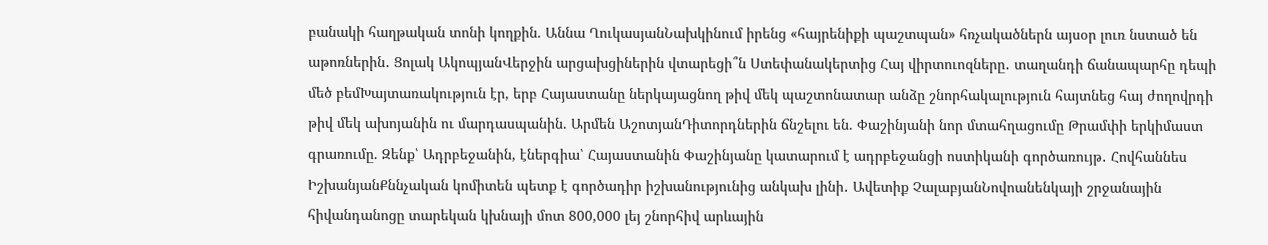բանակի հաղթական տոնի կողքին. Աննա ՂուկասյանՆախկինում իրենց «հայրենիքի պաշտպան» հռչակածներն այսօր լուռ նստած են աթոռներին․ Ցոլակ ԱկոպյանՎերջին արցախցիներին վտարեցի՞ն Ստեփանակերտից Հայ վիրտուոզները․ տաղանդի ճանապարհը դեպի մեծ բեմԽայտառակություն էր, երբ Հայաստանը ներկայացնող թիվ մեկ պաշտոնատար անձը շնորհակալություն հայտնեց հայ ժողովրդի թիվ մեկ ախոյանին ու մարդասպանին. Արմեն ԱշոտյանԴիտորդներին ճնշելու են. Փաշինյանի նոր մտահղացումը Թրամփի երկիմաստ գրառումը. Զենք՝ Ադրբեջանին, էներգիա՝ Հայաստանին Փաշինյանը կատարում է ադրբեջանցի ոստիկանի գործառույթ․ Հովհաննես ԻշխանյանՔննչական կոմիտեն պետք է գործադիր իշխանությունից անկախ լինի․ Ավետիք ՉալաբյանՆովոանենկայի շրջանային հիվանդանոցը տարեկան կխնայի մոտ 800,000 լեյ շնորհիվ արևային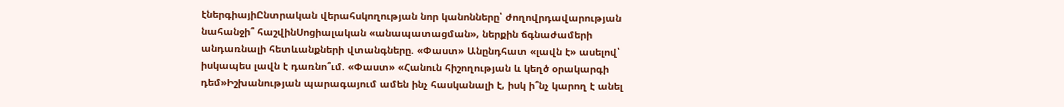էներգիայիԸնտրական վերահսկողության նոր կանոնները՝ ժողովրդավարության նահանջի՞ հաշվինՍոցիալական «անապատացման», ներքին ճգնաժամերի անդառնալի հետևանքների վտանգները. «Փաստ» Անընդհատ «լավն է» ասելով՝ իսկապես լավն է դառնո՞ւմ. «Փաստ» «Հանուն հիշողության և կեղծ օրակարգի դեմ»Իշխանության պարագայում ամեն ինչ հասկանալի է, իսկ ի՞նչ կարող է անել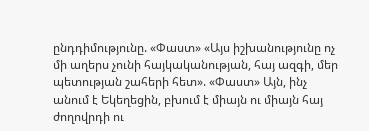ընդդիմությունը. «Փաստ» «Այս իշխանությունը ոչ մի աղերս չունի հայկականության, հայ ազգի, մեր պետության շահերի հետ». «Փաստ» Այն, ինչ անում է Եկեղեցին, բխում է միայն ու միայն հայ ժողովրդի ու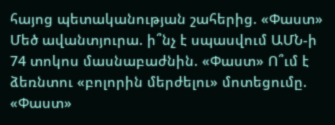հայոց պետականության շահերից. «Փաստ» Մեծ ավանտյուրա. ի՞նչ է սպասվում ԱՄՆ-ի 74 տոկոս մասնաբաժնին. «Փաստ» Ո՞ւմ է ձեռնտու «բոլորին մերժելու» մոտեցումը. «Փաստ»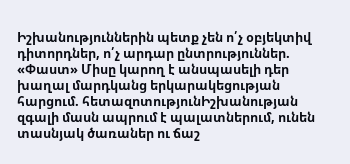Իշխանություններին պետք չեն ո՛չ օբյեկտիվ դիտորդներ, ո՛չ արդար ընտրություններ. «Փաստ» Միսը կարող է անսպասելի դեր խաղալ մարդկանց երկարակեցության հարցում. հետազոտությունԻշխանության զգալի մասն ապրում է պալատներում, ունեն տասնյակ ծառաներ ու ճաշ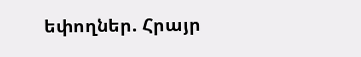եփողներ. Հրայր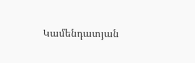Կամենդատյան